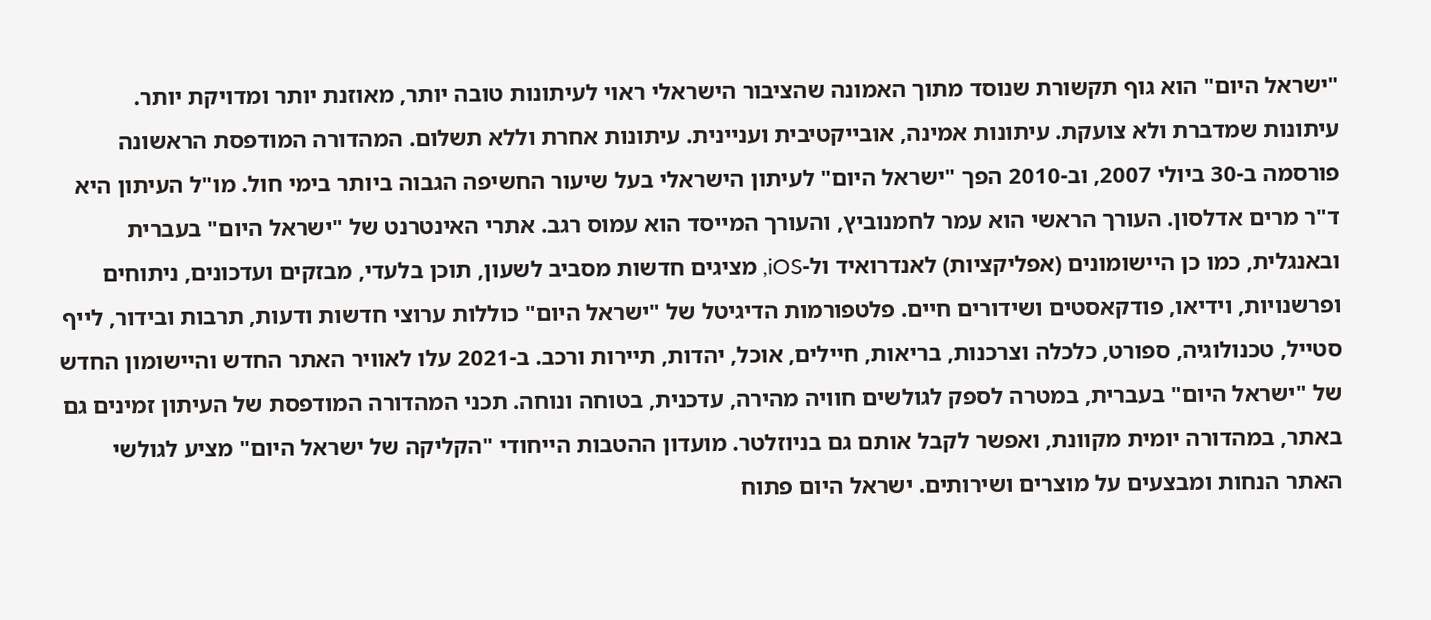"ישראל היום" הוא גוף תקשורת שנוסד מתוך האמונה שהציבור הישראלי ראוי לעיתונות טובה יותר, מאוזנת יותר ומדויקת יותר. עיתונות שמדברת ולא צועקת. עיתונות אמינה, אובייקטיבית ועניינית. עיתונות אחרת וללא תשלום. המהדורה המודפסת הראשונה פורסמה ב-30 ביולי 2007, וב-2010 הפך "ישראל היום" לעיתון הישראלי בעל שיעור החשיפה הגבוה ביותר בימי חול. מו"ל העיתון היא ד"ר מרים אדלסון. העורך הראשי הוא עמר לחמנוביץ, והעורך המייסד הוא עמוס רגב. אתרי האינטרנט של "ישראל היום" בעברית ובאנגלית, כמו כן היישומונים (אפליקציות) לאנדרואיד ול-iOS, מציגים חדשות מסביב לשעון, תוכן בלעדי, מבזקים ועדכונים, ניתוחים ופרשנויות, וידיאו, פודקאסטים ושידורים חיים. פלטפורמות הדיגיטל של "ישראל היום" כוללות ערוצי חדשות ודעות, תרבות ובידור, לייף סטייל, טכנולוגיה, ספורט, כלכלה וצרכנות, בריאות, חיילים, אוכל, יהדות, תיירות ורכב. ב-2021 עלו לאוויר האתר החדש והיישומון החדש של "ישראל היום" בעברית, במטרה לספק לגולשים חוויה מהירה, עדכנית, בטוחה ונוחה. תכני המהדורה המודפסת של העיתון זמינים גם באתר, במהדורה יומית מקוונת, ואפשר לקבל אותם גם בניוזלטר. מועדון ההטבות הייחודי "הקליקה של ישראל היום" מציע לגולשי האתר הנחות ומבצעים על מוצרים ושירותים. ישראל היום פתוח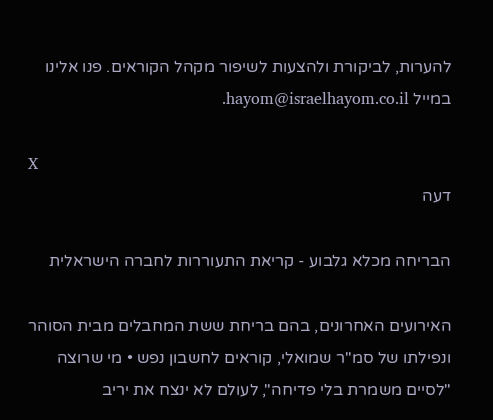להערות, לביקורת ולהצעות לשיפור מקהל הקוראים. פנו אלינו במייל hayom@israelhayom.co.il.

X
דעה

הבריחה מכלא גלבוע - קריאת התעוררות לחברה הישראלית

האירועים האחרונים, בהם בריחת ששת המחבלים מבית הסוהר ונפילתו של סמ"ר שמואלי, קוראים לחשבון נפש • מי שרוצה "לסיים משמרת בלי פדיחה", לעולם לא ינצח את יריב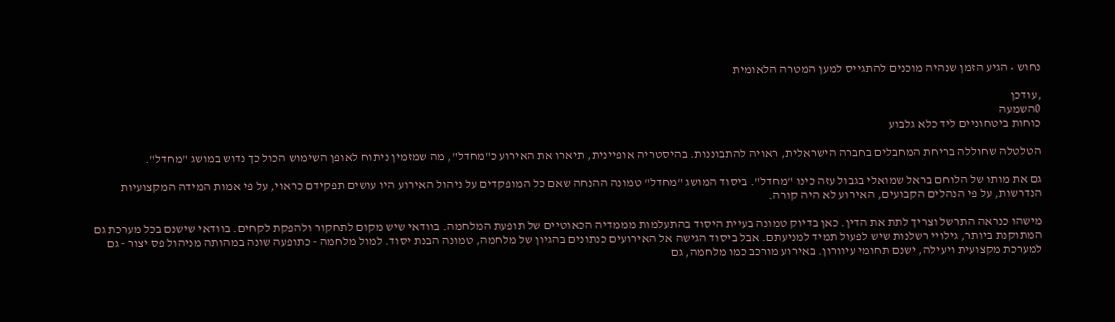נחוש • הגיע הזמן שנהיה מוכנים להתגייס למען המטרה הלאומית

,עודכן
0השמעה
כוחות ביטחוניים ליד כלא גלבוע

הטלטלה שחוללה בריחת המחבלים בחברה הישראלית, ראויה להתבוננות. בהיסטריה אופיינית, תיארו את האירוע כ"מחדל", מה שמזמין ניתוח לאופן השימוש הכול כך נדוש במושג "מחדל".

גם את מותו של הלוחם בראל שמואלי בגבול עזה כינו "מחדל". ביסוד המושג "מחדל" טמונה ההנחה שאם כל המופקדים על ניהול האירוע היו עושים תפקידם כראוי, על פי אמות המידה המקצועיות הנדרשות, על פי הנהלים הקבועים, האירוע לא היה קורה.

מישהו כנראה התרשל וצריך לתת את הדין. כאן בדיוק טמונה בעיית היסוד בהתעלמות מממדיה הכאוטיים של תופעת המלחמה. בוודאי שיש מקום לתחקור ולהפקת לקחים. בוודאי שישנם בכל מערכת גם המתוקנת ביותר, גילויי רשלנות שיש לפעול תמיד למניעתם. אבל ביסוד הגישה אל האירועים כנתונים בהגיון של מלחמה, טמונה הבנת יסוד. למול מלחמה - כתופעה שונה במהותה מניהול פס יצור - גם למערכת מקצועית ויעילה, ישנם תחומי עיוורון. באירוע מורכב כמו מלחמה, גם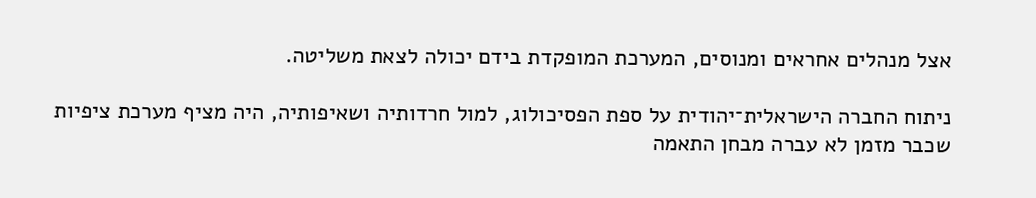אצל מנהלים אחראים ומנוסים, המערכת המופקדת בידם יכולה לצאת משליטה.

ניתוח החברה הישראלית־יהודית על ספת הפסיכולוג, למול חרדותיה ושאיפותיה, היה מציף מערכת ציפיות שכבר מזמן לא עברה מבחן התאמה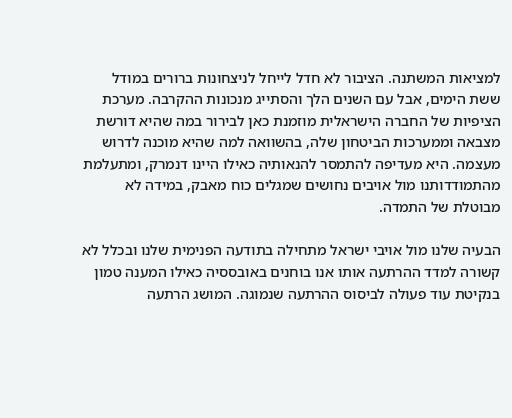למציאות המשתנה. הציבור לא חדל לייחל לניצחונות ברורים במודל ששת הימים, אבל עם השנים הלך והסתייג מנכונות ההקרבה. מערכת הציפיות של החברה הישראלית מוזמנת כאן לבירור במה שהיא דורשת מצבאה וממערכות הביטחון שלה, בהשוואה למה שהיא מוכנה לדרוש מעצמה. היא מעדיפה להתמסר להנאותיה כאילו היינו דנמרק, ומתעלמת מהתמודדותנו מול אויבים נחושים שמגלים כוח מאבק, במידה לא מבוטלת של התמדה.

הבעיה שלנו מול אויבי ישראל מתחילה בתודעה הפנימית שלנו ובכלל לא קשורה למדד ההרתעה אותו אנו בוחנים באובססיה כאילו המענה טמון בנקיטת עוד פעולה לביסוס ההרתעה שנמוגה. המושג הרתעה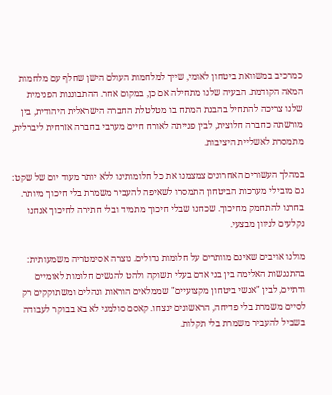כמרכיב במשוואת ביטחון לאומי, שייך למלחמות העולם הישן שחלף עם מלחמות המאה הקודמת. הבעיה שלנו מתחילה אם כן, במקום אחר. ההתבוננות הפנימית שלנו צריכה להתחיל בהבנת המתח בו מטלטלת החברה הישראלית היהודית, בין מורשתה כחברה חלוצית, לבין פנייתה לאורח חיים מערבי בחברה אזרחית ליברלית, מתמסרת לאשליית היציבות.

במהלך העשורים האחרונים צמצמנו את כל חלומותינו ללא יותר מעוד יום של שקט: גם מובילי מערכות הביטחון התמסרו לשאיפה להעביר משמרת בלי חיכוך מיותר. בחרנו להתחמק מחיכוך. שכחנו שבלי חיכוך מתמיד ובלי חתירה לחיכוך אנחנו נקלעים לניוון מבצעי.

מולנו אויבים שאינם מוותרים על חלומות גדולים. נוצרה אסימטריה משמעותית: בהתנגשות האלימה בין בני אדם בעלי תשוקה ולהט להגשים חלומות לאומיים ודתיים, לבין "אנשי ביטחון מקצועיים" שממלאים הוראות ונהלים ומשתוקקים רק לסיים משמרת בלי פדיחה, הראשונים ינצחו. קאסם סולמני לא בא בבוקר לעבודה בשביל להעביר משמרת בלי תקלות.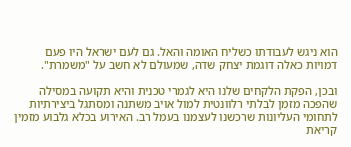הוא ניגש לעבודתו כשליח האומה והאל. גם לעם ישראל היו פעם דמויות כאלה דוגמת יצחק שדה, שמעולם לא חשב על "משמרת".

ובכן, הפקת הלקחים שלנו היא לגמרי טכנית והיא תקועה במסילה שהפכה מזמן לבלתי רלוונטית למול אויב משתנה ומסתגל ביצירתיות לתחומי העליונות שרכשנו לעצמנו בעמל רב. האירוע בכלא גלבוע מזמין קריאת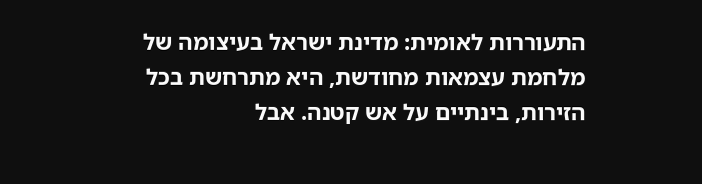התעוררות לאומית: מדינת ישראל בעיצומה של מלחמת עצמאות מחודשת, היא מתרחשת בכל הזירות, בינתיים על אש קטנה. אבל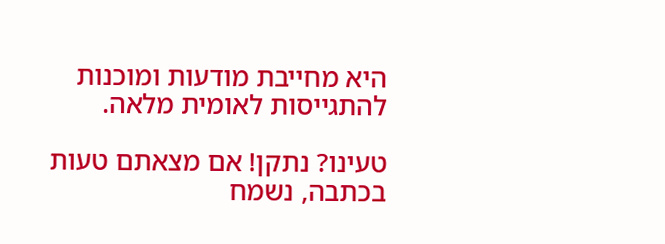היא מחייבת מודעות ומוכנות להתגייסות לאומית מלאה.

טעינו? נתקן! אם מצאתם טעות בכתבה, נשמח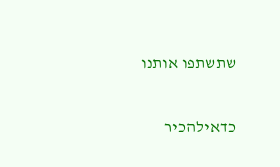שתשתפו אותנו

כדאילהכיר